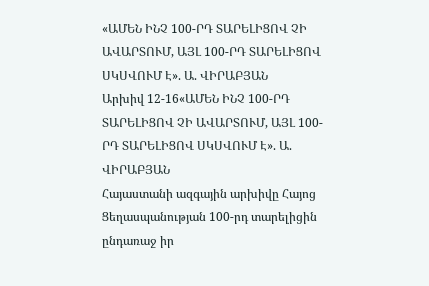«ԱՄԵՆ ԻՆՉ 100-ՐԴ ՏԱՐԵԼԻՑՈՎ ՉԻ ԱՎԱՐՏՈՒՄ, ԱՅԼ 100-ՐԴ ՏԱՐԵԼԻՑՈՎ ՍԿՍՎՈՒՄ Է». Ա. ՎԻՐԱԲՅԱՆ
Արխիվ 12-16«ԱՄԵՆ ԻՆՉ 100-ՐԴ ՏԱՐԵԼԻՑՈՎ ՉԻ ԱՎԱՐՏՈՒՄ, ԱՅԼ 100-ՐԴ ՏԱՐԵԼԻՑՈՎ ՍԿՍՎՈՒՄ Է». Ա. ՎԻՐԱԲՅԱՆ
Հայաստանի ազգային արխիվը Հայոց Ցեղասպանության 100-րդ տարելիցին ընդառաջ իր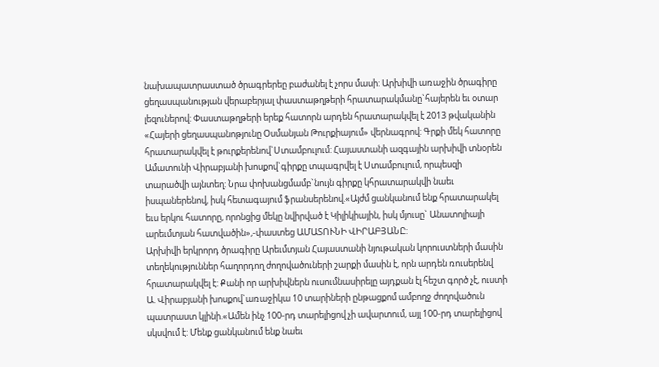նախապատրաստած ծրագրերեը բաժանել է չորս մասի: Արխիվի առաջին ծրագիրը ցեղասպանության վերաբերյալ փաստաթղթերի հրատարակմանը`հայերեն եւ օտար լեզուներով: Փաստաթղթերի երեք հատորն արդեն հրատարակվել է 2013 թվականին «Հայերի ցեղասպանոթյունը Օսմանյան Թուրքիայում» վերնագրով: Գրքի մեկ հատորը հրատարակվել է թուրքերենով`Ստամբուլում: Հայաստանի ազգային արխիվի տնօրեն Ամատունի Վիրաբյանի խոսքով`գիրքը տպագրվել է Ստամբուլում, որպեսզի տարածվի այնտեղ: Նրա փոխանցմամբ`նույն գիրքը կհրատարակվի նաեւ իսպաներենով, իսկ հետագայում ֆրանսերենով.«Այժմ ցանկանում ենք հրատարակել եւս երկու հատորը, որոնցից մեկը նվիրված է Կիլիկիային, իսկ մյուսը` Անատոլիայի արեւմտյան հատվածին»,-փաստեց ԱՄԱՏՈՒՆԻ ՎԻՐԱԲՅԱՆԸ:
Արխիվի երկրորդ ծրագիրը Արեւմտյան Հայաստանի նյութական կորուստների մասին տեղեկություններ հաղորդող ժողովածուների շարքի մասին է, որն արդեն ռուսերենվ հրատարակվել է: Քանի որ արխիվներն ուսումնասիրելը այդքան էլ հեշտ գործ չէ, ուստի Ա. Վիրաբյանի խոսքով`առաջիկա 10 տարիների ընթացքոմ ամբողջ ժողովածուն պատրաստ կլինի.«Ամեն ինչ 100-րդ տարելիցով չի ավարտում, այլ 100-րդ տարելիցով սկսվում է: Մենք ցանկանում ենք նաեւ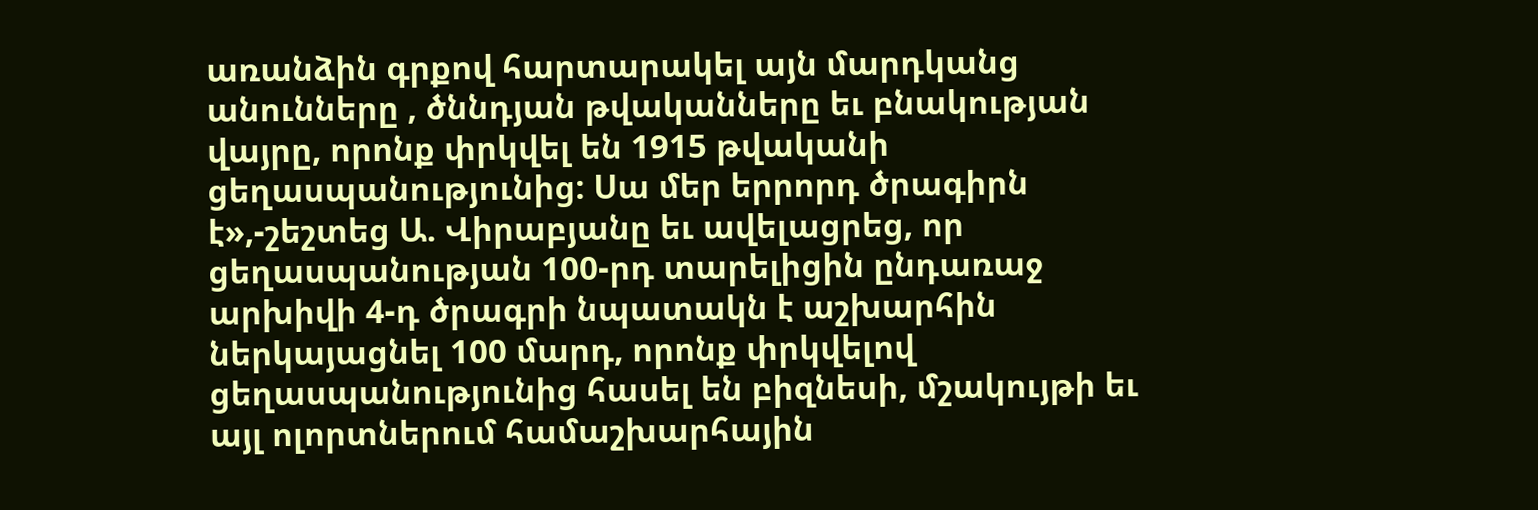առանձին գրքով հարտարակել այն մարդկանց անունները , ծննդյան թվականները եւ բնակության վայրը, որոնք փրկվել են 1915 թվականի ցեղասպանությունից: Սա մեր երրորդ ծրագիրն է»,-շեշտեց Ա. Վիրաբյանը եւ ավելացրեց, որ ցեղասպանության 100-րդ տարելիցին ընդառաջ արխիվի 4-դ ծրագրի նպատակն է աշխարհին ներկայացնել 100 մարդ, որոնք փրկվելով ցեղասպանությունից հասել են բիզնեսի, մշակույթի եւ այլ ոլորտներում համաշխարհային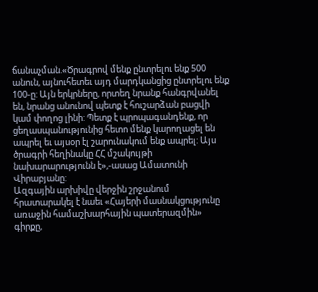ճանաչման.«Ծրագրով մենք ընտրելու ենք 500 անուն, այնուհետեւ այդ մարդկանցից ընտրելու ենք 100-ը: Այն երկրները, որտեղ նրանք հանգրվանել են, նրանց անունով պետք է հուշարձան բացվի կամ փողոց լինի: Պետք է պրոպագանդենք, որ ցեղասպանությունից հետո մենք կարողացել են ապրել եւ այսօր էլ շարունակում ենք ապրել: Այս ծրագրի հեղինակը ՀՀ մշակույթի նախարարությունն է»,-ասաց Ամատունի Վիրաբյանը:
Ազգային արխիվը վերջին շրջանում հրատարակել է նաեւ «Հայերի մասնակցությունը առաջին համաշխարհային պատերազմին» գիրքը,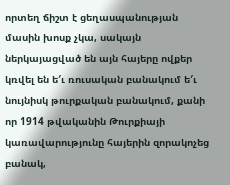որտեղ ճիշտ է ցեղասպանության մասին խոսք չկա, սակայն ներկայացված են այն հայերը ովքեր կռվել են ե′ւ ռուսական բանակում ե′ւ նույնիսկ թուրքական բանակում, քանի որ 1914 թվականին Թուրքիայի կառավարությունը հայերին զորակոչեց բանակ,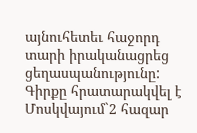այնուհետեւ հաջորդ տարի իրականացրեց ցեղասպանությունը: Գիրքը հրատարակվել է Մոսկվայում`2 հազար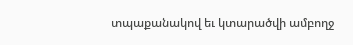տպաքանակով եւ կտարածվի ամբողջ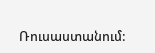Ռուսաստանում: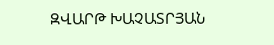ԶՎԱՐԹ ԽԱՉԱՏՐՅԱՆ